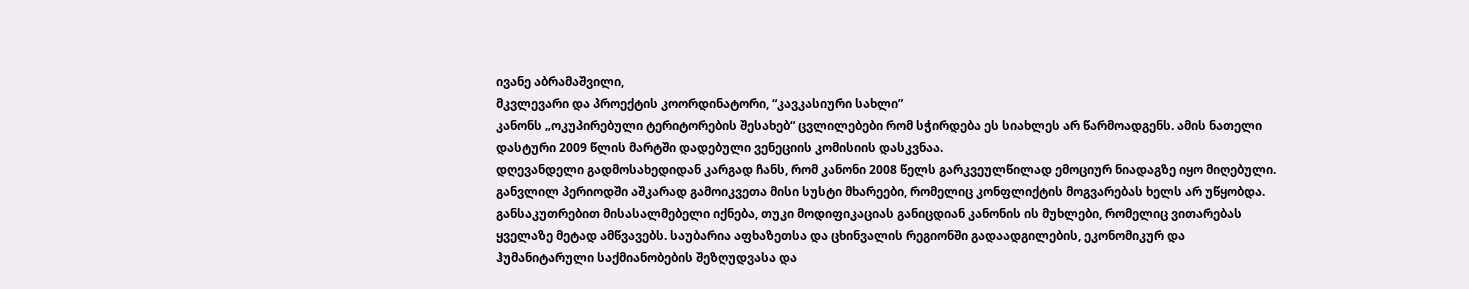ივანე აბრამაშვილი,
მკვლევარი და პროექტის კოორდინატორი, “კავკასიური სახლი”
კანონს „ოკუპირებული ტერიტორების შესახებ“ ცვლილებები რომ სჭირდება ეს სიახლეს არ წარმოადგენს. ამის ნათელი დასტური 2009 წლის მარტში დადებული ვენეციის კომისიის დასკვნაა.
დღევანდელი გადმოსახედიდან კარგად ჩანს, რომ კანონი 2008 წელს გარკვეულწილად ემოციურ ნიადაგზე იყო მიღებული. განვლილ პერიოდში აშკარად გამოიკვეთა მისი სუსტი მხარეები, რომელიც კონფლიქტის მოგვარებას ხელს არ უწყობდა. განსაკუთრებით მისასალმებელი იქნება, თუკი მოდიფიკაციას განიცდიან კანონის ის მუხლები, რომელიც ვითარებას ყველაზე მეტად ამწვავებს. საუბარია აფხაზეთსა და ცხინვალის რეგიონში გადაადგილების, ეკონომიკურ და ჰუმანიტარული საქმიანობების შეზღუდვასა და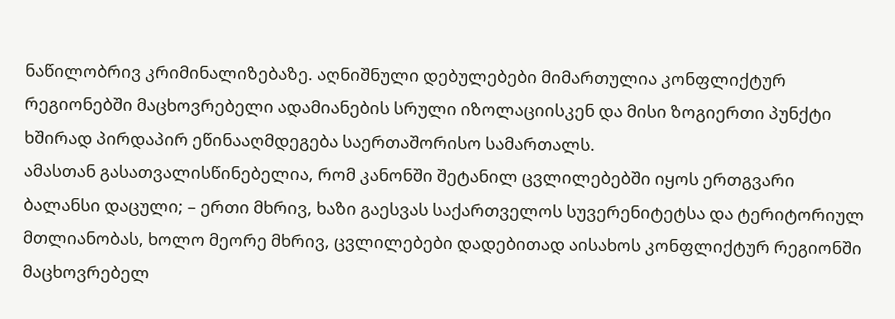ნაწილობრივ კრიმინალიზებაზე. აღნიშნული დებულებები მიმართულია კონფლიქტურ რეგიონებში მაცხოვრებელი ადამიანების სრული იზოლაციისკენ და მისი ზოგიერთი პუნქტი ხშირად პირდაპირ ეწინააღმდეგება საერთაშორისო სამართალს.
ამასთან გასათვალისწინებელია, რომ კანონში შეტანილ ცვლილებებში იყოს ერთგვარი ბალანსი დაცული; – ერთი მხრივ, ხაზი გაესვას საქართველოს სუვერენიტეტსა და ტერიტორიულ მთლიანობას, ხოლო მეორე მხრივ, ცვლილებები დადებითად აისახოს კონფლიქტურ რეგიონში მაცხოვრებელ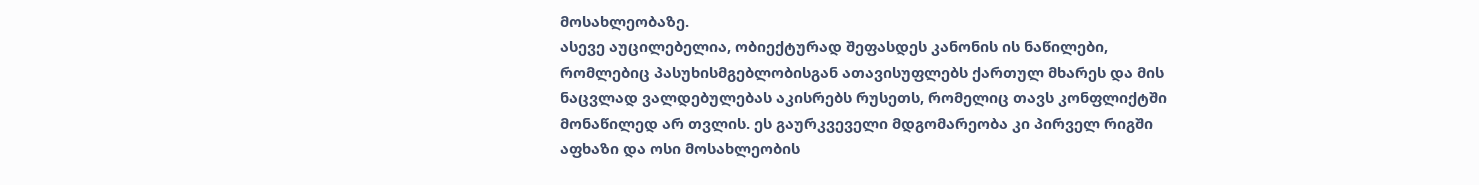მოსახლეობაზე.
ასევე აუცილებელია, ობიექტურად შეფასდეს კანონის ის ნაწილები, რომლებიც პასუხისმგებლობისგან ათავისუფლებს ქართულ მხარეს და მის ნაცვლად ვალდებულებას აკისრებს რუსეთს, რომელიც თავს კონფლიქტში მონაწილედ არ თვლის. ეს გაურკვეველი მდგომარეობა კი პირველ რიგში აფხაზი და ოსი მოსახლეობის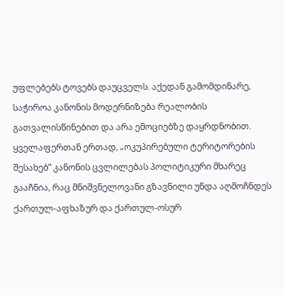უფლებებს ტოვებს დაუცველს. აქედან გამომდინარე, საჭიროა კანონის მოდერნიზება რეალობის გათვალისწინებით და არა ემოციებზე დაყრდნობით.
ყველაფერთან ერთად, „ოკუპირებული ტერიტორების შესახებ“ კანონის ცვლილებას პოლიტიკური მხარეც გააჩნია, რაც მნიშვნელოვანი გზავნილი უნდა აღმოჩნდეს ქართულ-აფხაზურ და ქართულ-ოსურ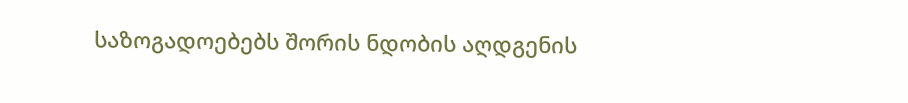საზოგადოებებს შორის ნდობის აღდგენის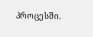პროცესში.